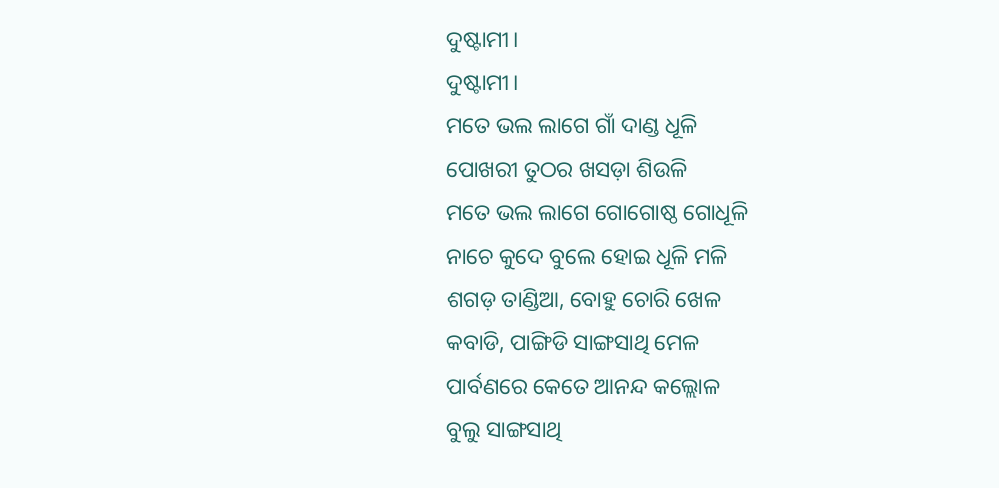ଦୁଷ୍ଟାମୀ।
ଦୁଷ୍ଟାମୀ।
ମତେ ଭଲ ଲାଗେ ଗାଁ ଦାଣ୍ଡ ଧୂଳି
ପୋଖରୀ ତୁଠର ଖସଡ଼ା ଶିଉଳି
ମତେ ଭଲ ଲାଗେ ଗୋଗୋଷ୍ଠ ଗୋଧୂଳି
ନାଚେ କୁଦେ ବୁଲେ ହୋଇ ଧୂଳି ମଳି
ଶଗଡ଼ ତାଣ୍ଡିଆ, ବୋହୁ ଚୋରି ଖେଳ
କବାଡି, ପାଙ୍ଗିଡି ସାଙ୍ଗସାଥି ମେଳ
ପାର୍ବଣରେ କେତେ ଆନନ୍ଦ କଲ୍ଲୋଳ
ବୁଲୁ ସାଙ୍ଗସାଥି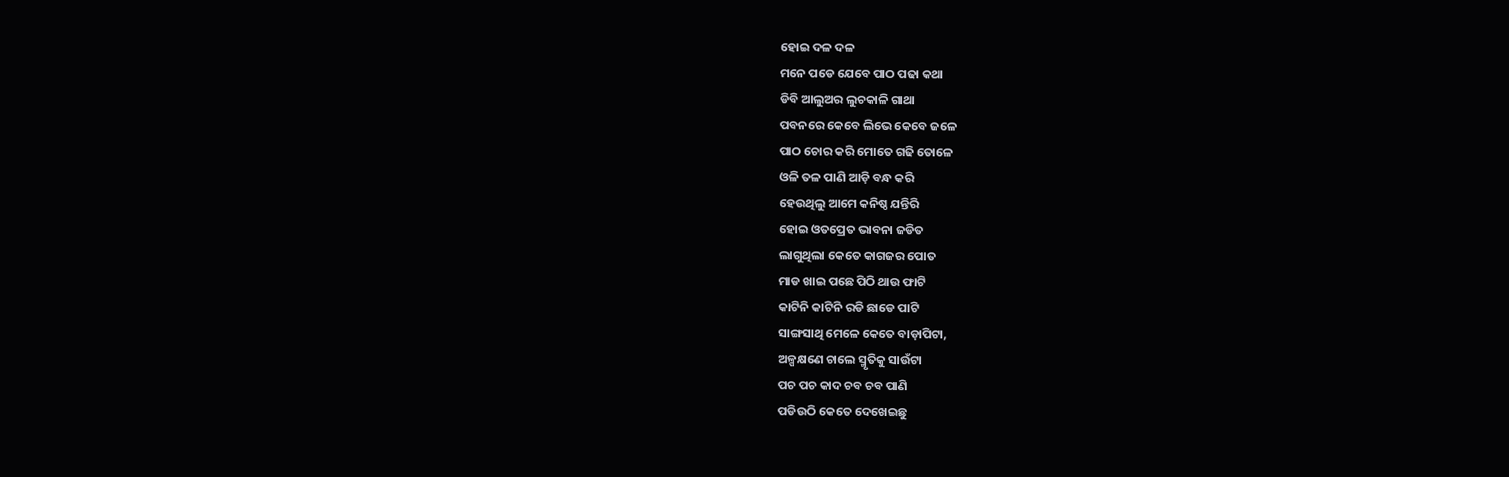ହୋଇ ଦଳ ଦଳ
ମନେ ପଡେ ଯେବେ ପାଠ ପଢା କଥା
ଡିବି ଆଲୁଅର ଲୁଚକାଳି ଗାଥା
ପବନରେ କେବେ ଲିଭେ କେବେ ଜଳେ
ପାଠ ଚୋର କରି ମୋତେ ଗଢି ତୋଳେ
ଓଳି ତଳ ପାଣି ଆଡ଼ି ବନ୍ଧ କରି
ହେଉଥିଲୁ ଆମେ କନିଷ୍ଠ ଯନ୍ତିରି
ହୋଇ ଓତପ୍ରେତ ଭାବନା ଜଡିତ
ଲାଗୁଥିଲା କେତେ କାଗଜର ପୋତ
ମାଡ ଖାଇ ପଛେ ପିଠି ଥାଉ ଫାଟି
କାଟିନି କାଟିନି ରଡି ଛାଡେ ପାଟି
ସାଙ୍ଗସାଥି ମେଳେ କେତେ ବାଡ଼ାପିଟା,
ଅଳ୍ପକ୍ଷଣେ ଚାଲେ ସ୍ମୃତିକୁ ସାଉଁଟା
ପଚ ପଚ କାଦ ଚବ ଚବ ପାଣି
ପଡିଉଠି କେତେ ଦେଖେଇଛୁ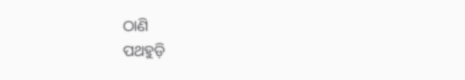ଠାଣି
ପଥହୁଡ଼ି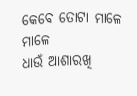କେବେ ତୋଟା ମାଳେ ମାଳେ
ଧାଉଁ ଆଶାରଖି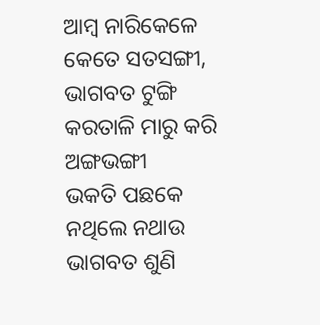ଆମ୍ବ ନାରିକେଳେ
କେତେ ସତସଙ୍ଗୀ, ଭାଗବତ ଟୁଙ୍ଗି
କରତାଳି ମାରୁ କରି ଅଙ୍ଗଭଙ୍ଗୀ
ଭକତି ପଛକେ ନଥିଲେ ନଥାଉ
ଭାଗବତ ଶୁଣି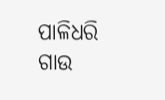ପାଳିଧରି ଗାଉ